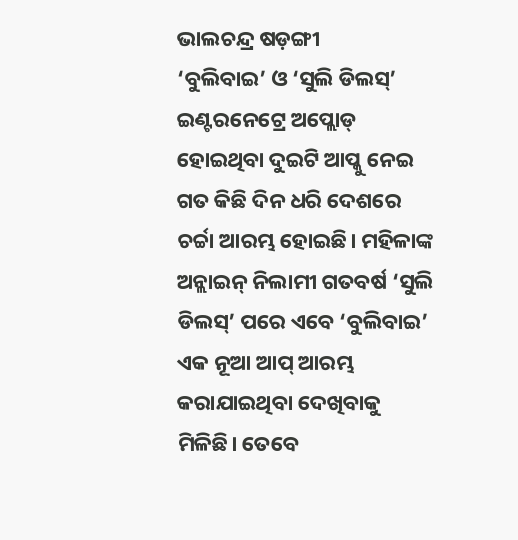ଭାଲଚନ୍ଦ୍ର ଷଡ଼ଙ୍ଗୀ
‘ବୁଲିବାଇ’ ଓ ‘ସୁଲି ଡିଲସ୍’ ଇଣ୍ଟରନେଟ୍ରେ ଅପ୍ଲୋଡ୍ ହୋଇଥିବା ଦୁଇଟି ଆପ୍କୁ ନେଇ ଗତ କିଛି ଦିନ ଧରି ଦେଶରେ ଚର୍ଚ୍ଚା ଆରମ୍ଭ ହୋଇଛି। ମହିଳାଙ୍କ ଅନ୍ଲାଇନ୍ ନିଲାମୀ ଗତବର୍ଷ ‘ସୁଲି ଡିଲସ୍’ ପରେ ଏବେ ‘ବୁଲିବାଇ’ ଏକ ନୂଆ ଆପ୍ ଆରମ୍ଭ କରାଯାଇଥିବା ଦେଖିବାକୁ ମିଳିଛି। ତେବେ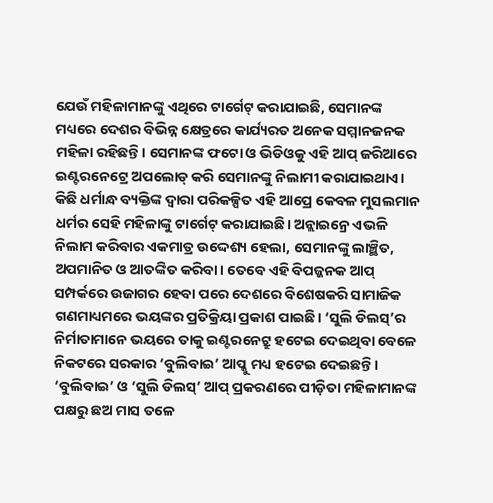ଯେଉଁ ମହିଳାମାନଙ୍କୁ ଏଥିରେ ଟାର୍ଗେଟ୍ କରାଯାଇଛି, ସେମାନଙ୍କ ମଧ୍ୟରେ ଦେଶର ବିଭିନ୍ନ କ୍ଷେତ୍ରରେ କାର୍ଯ୍ୟରତ ଅନେକ ସମ୍ମାନଜନକ ମହିଳା ରହିଛନ୍ତି। ସେମାନଙ୍କ ଫଟୋ ଓ ଭିଡିଓକୁ ଏହି ଆପ୍ ଜରିଆରେ ଇଣ୍ଟରନେଟ୍ରେ ଅପଲୋଡ୍ କରି ସେମାନଙ୍କୁ ନିଲାମୀ କରାଯାଇଥାଏ। କିଛି ଧର୍ମାନ୍ଧ ବ୍ୟକ୍ତିଙ୍କ ଦ୍ୱାରା ପରିକଳ୍ପିତ ଏହି ଆପ୍ରେ କେବଳ ମୁସଲମାନ ଧର୍ମର ସେହି ମହିଳାଙ୍କୁ ଟାର୍ଗେଟ୍ କରାଯାଇଛି। ଅନ୍ଲାଇନ୍ରେ ଏଭଳି ନିଲାମ କରିବାର ଏକମାତ୍ର ଉଦ୍ଦେଶ୍ୟ ହେଲା, ସେମାନଙ୍କୁ ଲାଞ୍ଛିତ, ଅପମାନିତ ଓ ଆତଙ୍କିତ କରିବା। ତେବେ ଏହି ବିପଜ୍ଜନକ ଆପ୍ ସମ୍ପର୍କରେ ଉଜାଗର ହେବା ପରେ ଦେଶରେ ବିଶେଷକରି ସାମାଜିକ ଗଣମାଧ୍ୟମରେ ଭୟଙ୍କର ପ୍ରତିକ୍ରିୟା ପ୍ରକାଶ ପାଇଛି। ‘ସୁଲି ଡିଲସ୍’ର ନିର୍ମାତାମାନେ ଭୟରେ ତାକୁ ଇଣ୍ଟରନେଟ୍ରୁ ହଟେଇ ଦେଇଥିବା ବେଳେ ନିକଟରେ ସରକାର ‘ବୁଲିବାଇ’ ଆପ୍କୁ ମଧ୍ୟ ହଟେଇ ଦେଇଛନ୍ତି।
‘ବୁଲିବାଇ’ ଓ ‘ସୁଲି ଡିଲସ୍’ ଆପ୍ ପ୍ରକରଣରେ ପୀଡ଼ିତା ମହିଳାମାନଙ୍କ ପକ୍ଷରୁ ଛଅ ମାସ ତଳେ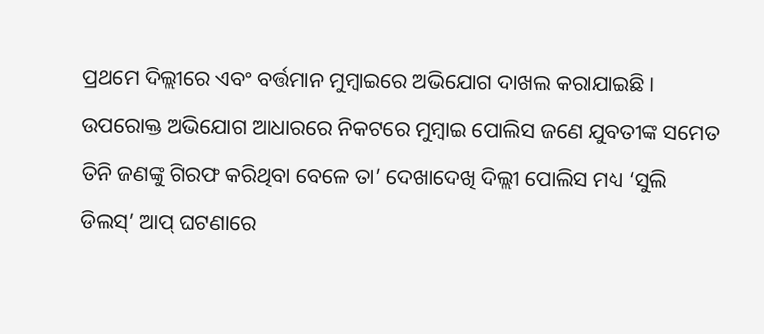ପ୍ରଥମେ ଦିଲ୍ଲୀରେ ଏବଂ ବର୍ତ୍ତମାନ ମୁମ୍ବାଇରେ ଅଭିଯୋଗ ଦାଖଲ କରାଯାଇଛି। ଉପରୋକ୍ତ ଅଭିଯୋଗ ଆଧାରରେ ନିକଟରେ ମୁମ୍ବାଇ ପୋଲିସ ଜଣେ ଯୁବତୀଙ୍କ ସମେତ ତିନି ଜଣଙ୍କୁ ଗିରଫ କରିଥିବା ବେଳେ ତା’ ଦେଖାଦେଖି ଦିଲ୍ଲୀ ପୋଲିସ ମଧ୍ୟ ‘ସୁଲି ଡିଲସ୍’ ଆପ୍ ଘଟଣାରେ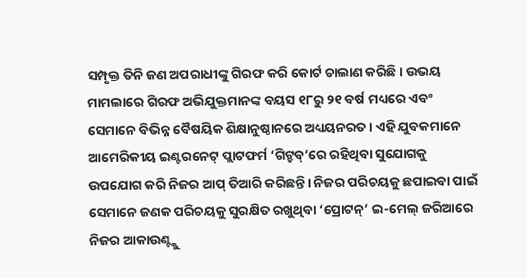ସମ୍ପୃକ୍ତ ତିନି ଜଣ ଅପରାଧୀଙ୍କୁ ଗିରଫ କରି କୋର୍ଟ ଚାଲାଣ କରିଛି। ଉଭୟ ମାମଲାରେ ଗିରଫ ଅଭିଯୁକ୍ତମାନଙ୍କ ବୟସ ୧୮ରୁ ୨୧ ବର୍ଷ ମଧ୍ୟରେ ଏବଂ ସେମାନେ ବିଭିନ୍ନ ବୈଷୟିକ ଶିକ୍ଷାନୁଷ୍ଠାନରେ ଅଧ୍ୟୟନରତ । ଏହି ଯୁବକମାନେ ଆମେରିକୀୟ ଇଣ୍ଟରନେଟ୍ ପ୍ଲାଟଫର୍ମ ‘ଗିଟ୍ହବ୍’ରେ ରହିଥିବା ସୁଯୋଗକୁ ଉପଯୋଗ କରି ନିଜର ଆପ୍ ତିଆରି କରିଛନ୍ତି। ନିଜର ପରିଚୟକୁ ଛପାଇବା ପାଇଁ ସେମାନେ ଜଣକ ପରିଚୟକୁ ସୁରକ୍ଷିତ ରଖୁଥିବା ‘ପ୍ରୋଟନ୍’ ଇ-ମେଲ୍ ଜରିଆରେ ନିଜର ଆକାଉଣ୍ଟ୍କୁ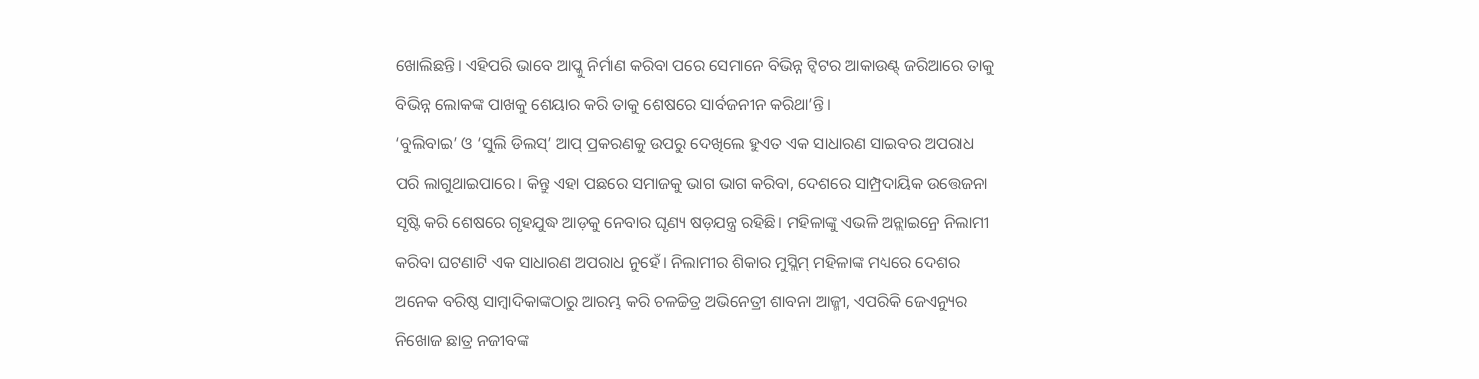ଖୋଲିଛନ୍ତି। ଏହିପରି ଭାବେ ଆପ୍କୁ ନିର୍ମାଣ କରିବା ପରେ ସେମାନେ ବିଭିନ୍ନ ଟ୍ବିଟର ଆକାଉଣ୍ଟ୍ ଜରିଆରେ ତାକୁ ବିଭିନ୍ନ ଲୋକଙ୍କ ପାଖକୁ ଶେୟାର କରି ତାକୁ ଶେଷରେ ସାର୍ବଜନୀନ କରିଥା’ନ୍ତି।
‘ବୁଲିବାଇ’ ଓ ‘ସୁଲି ଡିଲସ୍’ ଆପ୍ ପ୍ରକରଣକୁ ଉପରୁ ଦେଖିଲେ ହୁଏତ ଏକ ସାଧାରଣ ସାଇବର ଅପରାଧ ପରି ଲାଗୁଥାଇପାରେ। କିନ୍ତୁ ଏହା ପଛରେ ସମାଜକୁ ଭାଗ ଭାଗ କରିବା, ଦେଶରେ ସାମ୍ପ୍ରଦାୟିକ ଉତ୍ତେଜନା ସୃଷ୍ଟି କରି ଶେଷରେ ଗୃହଯୁଦ୍ଧ ଆଡ଼କୁ ନେବାର ଘୃଣ୍ୟ ଷଡ଼ଯନ୍ତ୍ର ରହିଛି। ମହିଳାଙ୍କୁ ଏଭଳି ଅନ୍ଲାଇନ୍ରେ ନିଲାମୀ କରିବା ଘଟଣାଟି ଏକ ସାଧାରଣ ଅପରାଧ ନୁହେଁ। ନିଲାମୀର ଶିକାର ମୁସ୍ଲିମ୍ ମହିଳାଙ୍କ ମଧ୍ୟରେ ଦେଶର ଅନେକ ବରିଷ୍ଠ ସାମ୍ବାଦିକାଙ୍କଠାରୁ ଆରମ୍ଭ କରି ଚଳଚ୍ଚିତ୍ର ଅଭିନେତ୍ରୀ ଶାବନା ଆଜ୍ମୀ, ଏପରିକି ଜେଏନ୍ୟୁର ନିଖୋଜ ଛାତ୍ର ନଜୀବଙ୍କ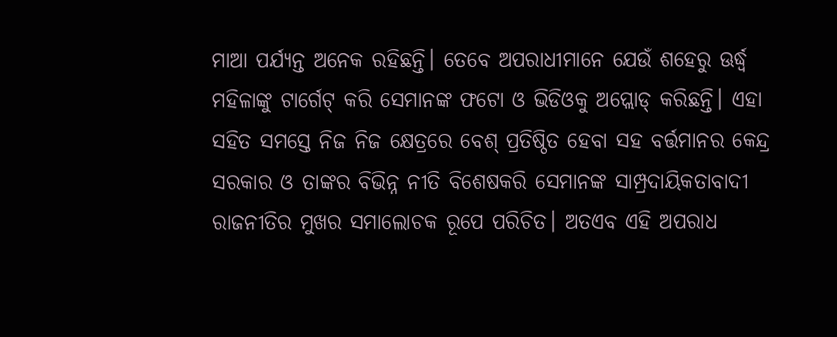ମାଆ ପର୍ଯ୍ୟନ୍ତ ଅନେକ ରହିଛନ୍ତି। ତେବେ ଅପରାଧୀମାନେ ଯେଉଁ ଶହେରୁ ଊର୍ଦ୍ଧ୍ୱ ମହିଳାଙ୍କୁ ଟାର୍ଗେଟ୍ କରି ସେମାନଙ୍କ ଫଟୋ ଓ ଭିଡିଓକୁ ଅପ୍ଲୋଡ୍ କରିଛନ୍ତି। ଏହା ସହିତ ସମସ୍ତେ ନିଜ ନିଜ କ୍ଷେତ୍ରରେ ବେଶ୍ ପ୍ରତିଷ୍ଠିତ ହେବା ସହ ବର୍ତ୍ତମାନର କେନ୍ଦ୍ର ସରକାର ଓ ତାଙ୍କର ବିଭିନ୍ନ ନୀତି ବିଶେଷକରି ସେମାନଙ୍କ ସାମ୍ପ୍ରଦାୟିକତାବାଦୀ ରାଜନୀତିର ମୁଖର ସମାଲୋଚକ ରୂପେ ପରିଚିତ। ଅତଏବ ଏହି ଅପରାଧ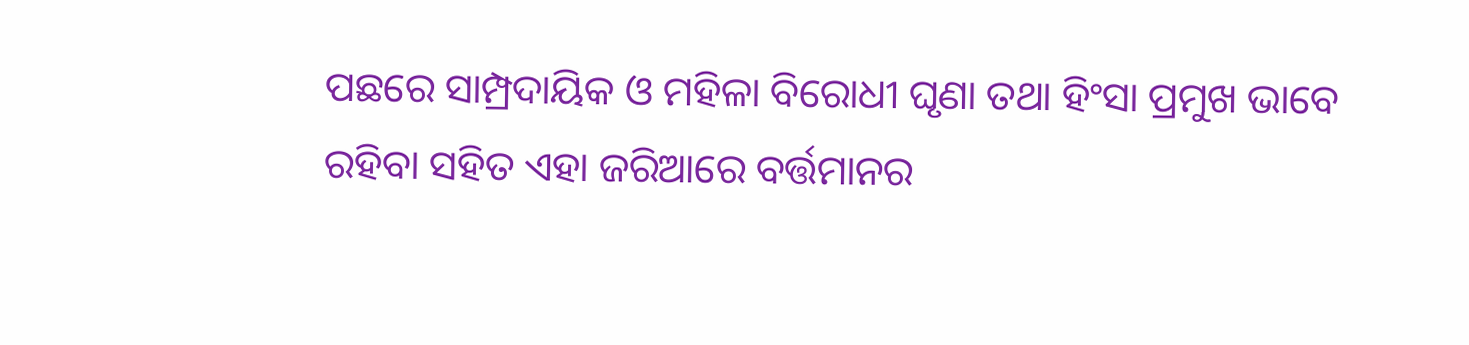ପଛରେ ସାମ୍ପ୍ରଦାୟିକ ଓ ମହିଳା ବିରୋଧୀ ଘୃଣା ତଥା ହିଂସା ପ୍ରମୁଖ ଭାବେ ରହିବା ସହିତ ଏହା ଜରିଆରେ ବର୍ତ୍ତମାନର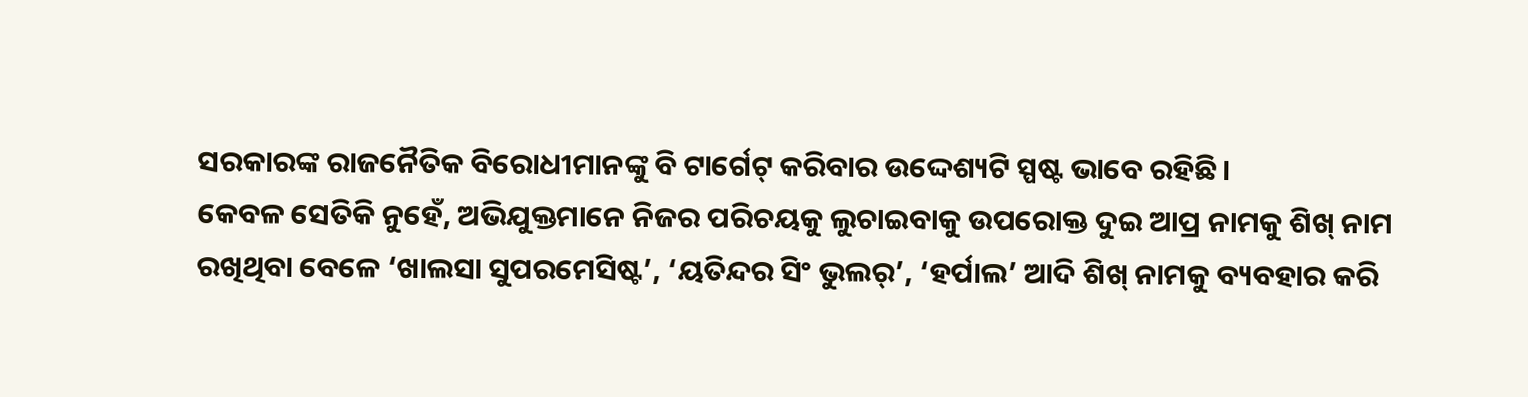ସରକାରଙ୍କ ରାଜନୈତିକ ବିରୋଧୀମାନଙ୍କୁ ବି ଟାର୍ଗେଟ୍ କରିବାର ଉଦ୍ଦେଶ୍ୟଟି ସ୍ପଷ୍ଟ ଭାବେ ରହିଛି।
କେବଳ ସେତିକି ନୁହେଁ, ଅଭିଯୁକ୍ତମାନେ ନିଜର ପରିଚୟକୁ ଲୁଚାଇବାକୁ ଉପରୋକ୍ତ ଦୁଇ ଆପ୍ର ନାମକୁ ଶିଖ୍ ନାମ ରଖିଥିବା ବେଳେ ‘ଖାଲସା ସୁପରମେସିଷ୍ଟ’, ‘ୟତିନ୍ଦର ସିଂ ଭୁଲର୍’, ‘ହର୍ପାଲ’ ଆଦି ଶିଖ୍ ନାମକୁ ବ୍ୟବହାର କରି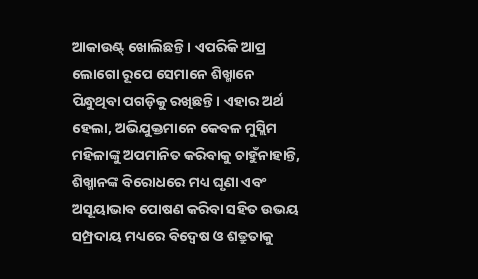ଆକାଉଣ୍ଟ୍ ଖୋଲିଛନ୍ତି। ଏପରିକି ଆପ୍ର ଲୋଗୋ ରୂପେ ସେମାନେ ଶିଖ୍ମାନେ ପିନ୍ଧୁଥିବା ପଗଡ଼ିକୁ ରଖିଛନ୍ତି। ଏହାର ଅର୍ଥ ହେଲା, ଅଭିଯୁକ୍ତମାନେ କେବଳ ମୁସ୍ଲିମ ମହିଳାଙ୍କୁ ଅପମାନିତ କରିବାକୁ ଚାହୁଁନାହାନ୍ତି, ଶିଖ୍ମାନଙ୍କ ବିରୋଧରେ ମଧ୍ୟ ଘୃଣା ଏବଂ ଅସୂୟାଭାବ ପୋଷଣ କରିବା ସହିତ ଉଭୟ ସମ୍ପ୍ରଦାୟ ମଧ୍ୟରେ ବିଦ୍ୱେଷ ଓ ଶତ୍ରୁତାକୁ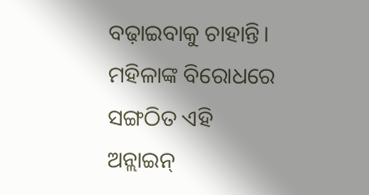ବଢ଼ାଇବାକୁ ଚାହାନ୍ତି।
ମହିଳାଙ୍କ ବିରୋଧରେ ସଙ୍ଗଠିତ ଏହି ଅନ୍ଲାଇନ୍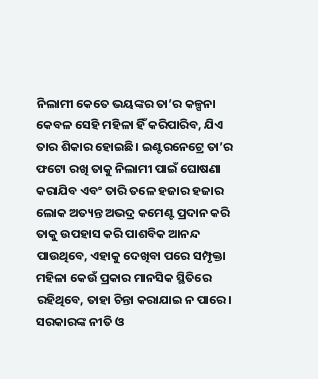ନିଲାମୀ କେତେ ଭୟଙ୍କର ତା’ର କଳ୍ପନା କେବଳ ସେହି ମହିଳା ହିଁ କରିପାରିବ, ଯିଏ ତାର ଶିକାର ହୋଇଛି। ଇଣ୍ଟରନେଟ୍ରେ ତା’ର ଫଟୋ ରଖି ତାକୁ ନିଲାମୀ ପାଇଁ ଘୋଷଣା କରାଯିବ ଏବଂ ତାରି ତଳେ ହଜାର ହଜାର ଲୋକ ଅତ୍ୟନ୍ତ ଅଭଦ୍ର କମେଣ୍ଟ ପ୍ରଦାନ କରି ତାକୁ ଉପହାସ କରି ପାଶବିକ ଆନନ୍ଦ ପାଉଥିବେ, ଏହାକୁ ଦେଖିବା ପରେ ସମ୍ପୃକ୍ତା ମହିଳା କେଉଁ ପ୍ରକାର ମାନସିକ ସ୍ଥିତିରେ ରହିଥିବେ, ତାହା ଚିନ୍ତା କରାଯାଇ ନ ପାରେ। ସରକାରଙ୍କ ନୀତି ଓ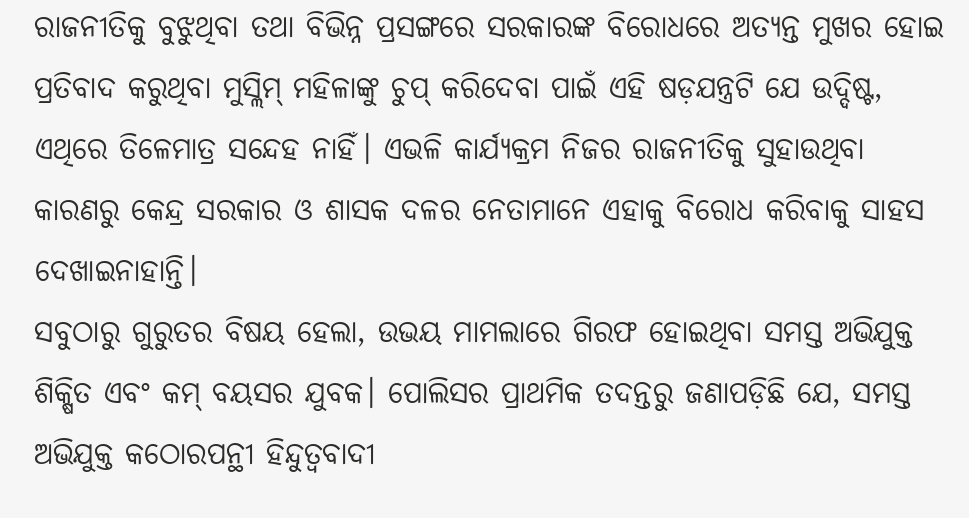ରାଜନୀତିକୁ ବୁଝୁଥିବା ତଥା ବିଭିନ୍ନ ପ୍ରସଙ୍ଗରେ ସରକାରଙ୍କ ବିରୋଧରେ ଅତ୍ୟନ୍ତ ମୁଖର ହୋଇ ପ୍ରତିବାଦ କରୁଥିବା ମୁସ୍ଲିମ୍ ମହିଳାଙ୍କୁ ଚୁପ୍ କରିଦେବା ପାଇଁ ଏହି ଷଡ଼ଯନ୍ତ୍ରଟି ଯେ ଉଦ୍ଦିଷ୍ଟ, ଏଥିରେ ତିଳେମାତ୍ର ସନ୍ଦେହ ନାହିଁ। ଏଭଳି କାର୍ଯ୍ୟକ୍ରମ ନିଜର ରାଜନୀତିକୁ ସୁହାଉଥିବା କାରଣରୁ କେନ୍ଦ୍ର ସରକାର ଓ ଶାସକ ଦଳର ନେତାମାନେ ଏହାକୁ ବିରୋଧ କରିବାକୁ ସାହସ ଦେଖାଇନାହାନ୍ତି।
ସବୁଠାରୁ ଗୁରୁତର ବିଷୟ ହେଲା, ଉଭୟ ମାମଲାରେ ଗିରଫ ହୋଇଥିବା ସମସ୍ତ ଅଭିଯୁକ୍ତ ଶିକ୍ଷିତ ଏବଂ କମ୍ ବୟସର ଯୁବକ। ପୋଲିସର ପ୍ରାଥମିକ ତଦନ୍ତରୁ ଜଣାପଡ଼ିଛି ଯେ, ସମସ୍ତ ଅଭିଯୁକ୍ତ କଠୋରପନ୍ଥୀ ହିନ୍ଦୁତ୍ୱବାଦୀ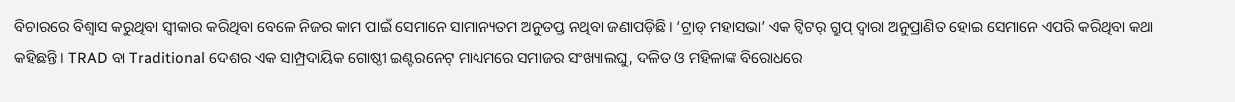ବିଚାରରେ ବିଶ୍ୱାସ କରୁଥିବା ସ୍ବୀକାର କରିଥିବା ବେଳେ ନିଜର କାମ ପାଇଁ ସେମାନେ ସାମାନ୍ୟତମ ଅନୁତପ୍ତ ନଥିବା ଜଣାପଡ଼ିଛି। ‘ଟ୍ରାଡ୍ ମହାସଭା’ ଏକ ଟ୍ବିଟର୍ ଗ୍ରୁପ୍ ଦ୍ୱାରା ଅନୁପ୍ରାଣିତ ହୋଇ ସେମାନେ ଏପରି କରିଥିବା କଥା କହିଛନ୍ତି। TRAD ବା Traditional ଦେଶର ଏକ ସାମ୍ପ୍ରଦାୟିକ ଗୋଷ୍ଠୀ ଇଣ୍ଟରନେଟ୍ ମାଧ୍ୟମରେ ସମାଜର ସଂଖ୍ୟାଲଘୁ, ଦଳିତ ଓ ମହିଳାଙ୍କ ବିରୋଧରେ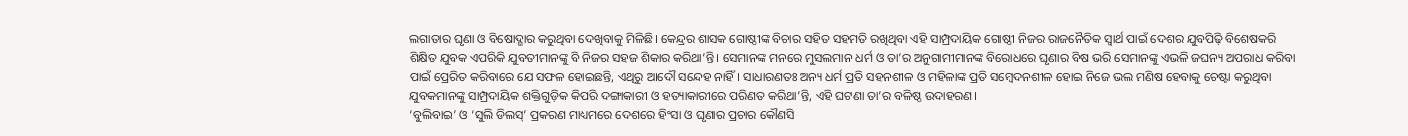ଲଗାତାର ଘୃଣା ଓ ବିଷୋଦ୍ଗାର କରୁଥିବା ଦେଖିବାକୁ ମିଳିଛି। କେନ୍ଦ୍ରର ଶାସକ ଗୋଷ୍ଠୀଙ୍କ ବିଚାର ସହିତ ସହମତି ରଖିଥିବା ଏହି ସାମ୍ପ୍ରଦାୟିକ ଗୋଷ୍ଠୀ ନିଜର ରାଜନୈତିକ ସ୍ବାର୍ଥ ପାଇଁ ଦେଶର ଯୁବପିଢ଼ି ବିଶେଷକରି ଶିକ୍ଷିତ ଯୁବକ ଏପରିକି ଯୁବତୀମାନଙ୍କୁ ବି ନିଜର ସହଜ ଶିକାର କରିଥା’ନ୍ତି। ସେମାନଙ୍କ ମନରେ ମୁସଲମାନ ଧର୍ମ ଓ ତା’ର ଅନୁଗାମୀମାନଙ୍କ ବିରୋଧରେ ଘୃଣାର ବିଷ ଭରି ସେମାନଙ୍କୁ ଏଭଳି ଜଘନ୍ୟ ଅପରାଧ କରିବା ପାଇଁ ପ୍ରେରିତ କରିବାରେ ଯେ ସଫଳ ହୋଇଛନ୍ତି, ଏଥିରୁ ଆଦୌ ସନ୍ଦେହ ନାହିଁ। ସାଧାରଣତଃ ଅନ୍ୟ ଧର୍ମ ପ୍ରତି ସହନଶୀଳ ଓ ମହିଳାଙ୍କ ପ୍ରତି ସମ୍ବେଦନଶୀଳ ହୋଇ ନିଜେ ଭଲ ମଣିଷ ହେବାକୁ ଚେଷ୍ଟା କରୁଥିବା ଯୁବକମାନଙ୍କୁ ସାମ୍ପ୍ରଦାୟିକ ଶକ୍ତିଗୁଡ଼ିକ କିପରି ଦଙ୍ଗାକାରୀ ଓ ହତ୍ୟାକାରୀରେ ପରିଣତ କରିଥା’ନ୍ତି, ଏହି ଘଟଣା ତା’ର ବଳିଷ୍ଠ ଉଦାହରଣ।
‘ବୁଲିବାଇ’ ଓ ‘ସୁଲି ଡିଲସ୍’ ପ୍ରକରଣ ମାଧ୍ୟମରେ ଦେଶରେ ହିଂସା ଓ ଘୃଣାର ପ୍ରଚାର କୌଣସି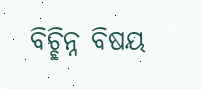ବିଚ୍ଛିନ୍ନ ବିଷୟ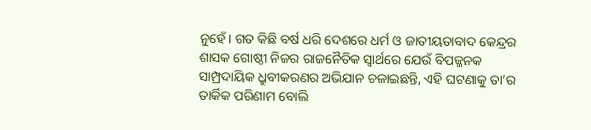ନୁହେଁ। ଗତ କିଛି ବର୍ଷ ଧରି ଦେଶରେ ଧର୍ମ ଓ ଜାତୀୟତାବାଦ କେନ୍ଦ୍ରର ଶାସକ ଗୋଷ୍ଠୀ ନିଜର ରାଜନୈତିକ ସ୍ବାର୍ଥରେ ଯେଉଁ ବିପଜ୍ଜନକ ସାମ୍ପ୍ରଦାୟିକ ଧ୍ରୁବୀକରଣର ଅଭିଯାନ ଚଳାଇଛନ୍ତି, ଏହି ଘଟଣାକୁ ତା’ର ତାର୍କିକ ପରିଣାମ ବୋଲି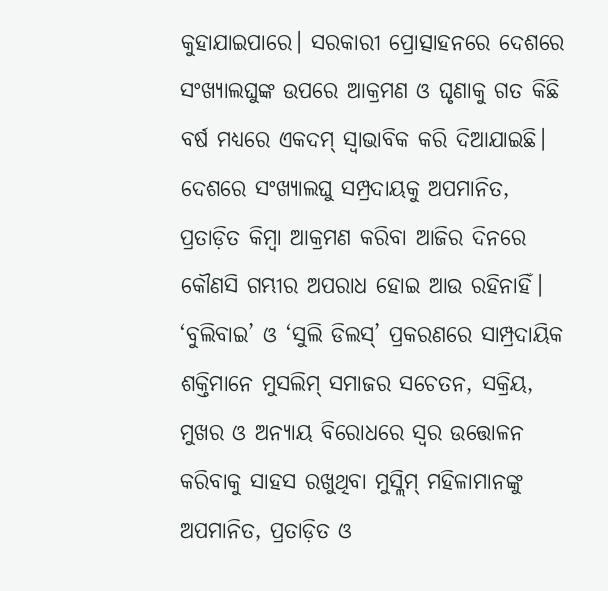କୁହାଯାଇପାରେ। ସରକାରୀ ପ୍ରୋତ୍ସାହନରେ ଦେଶରେ ସଂଖ୍ୟାଲଘୁଙ୍କ ଉପରେ ଆକ୍ରମଣ ଓ ଘୃଣାକୁ ଗତ କିଛି ବର୍ଷ ମଧ୍ୟରେ ଏକଦମ୍ ସ୍ବାଭାବିକ କରି ଦିଆଯାଇଛି। ଦେଶରେ ସଂଖ୍ୟାଲଘୁ ସମ୍ପ୍ରଦାୟକୁ ଅପମାନିତ, ପ୍ରତାଡ଼ିତ କିମ୍ବା ଆକ୍ରମଣ କରିବା ଆଜିର ଦିନରେ କୌଣସି ଗମ୍ଭୀର ଅପରାଧ ହୋଇ ଆଉ ରହିନାହିଁ। ‘ବୁଲିବାଇ’ ଓ ‘ସୁଲି ଡିଲସ୍’ ପ୍ରକରଣରେ ସାମ୍ପ୍ରଦାୟିକ ଶକ୍ତିମାନେ ମୁସଲିମ୍ ସମାଜର ସଚେତନ, ସକ୍ରିୟ, ମୁଖର ଓ ଅନ୍ୟାୟ ବିରୋଧରେ ସ୍ବର ଉତ୍ତୋଳନ କରିବାକୁ ସାହସ ରଖୁଥିବା ମୁସ୍ଲିମ୍ ମହିଳାମାନଙ୍କୁ ଅପମାନିତ, ପ୍ରତାଡ଼ିତ ଓ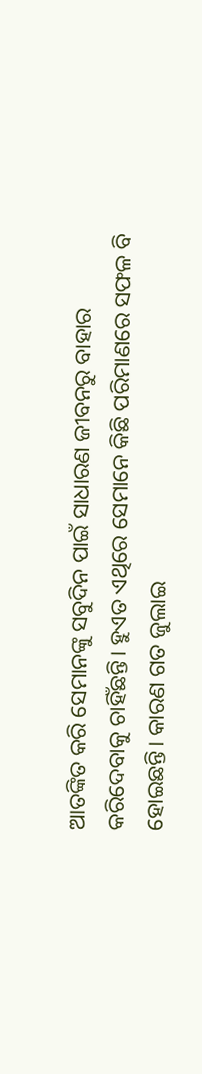ଆତଙ୍କିତ କରି ସେମାନଙ୍କୁ ସବୁଦିନ ପାଇଁ ସାଧାରଣ ଜୀବନରୁ ବାହାର କରିଦେବାକୁ ଚାହିଁଛନ୍ତି। ହୁଏତ ଏଥିରେ ସେମାନେ କିଛି ପରିମାଣରେ ସଫଳ ବି ହୋଇଛନ୍ତି। କାରଣ ଗତ ଜୁଲାଇ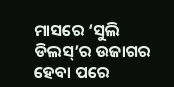ମାସରେ ‘ସୁଲି ଡିଲସ୍’ର ଉଜାଗର ହେବା ପରେ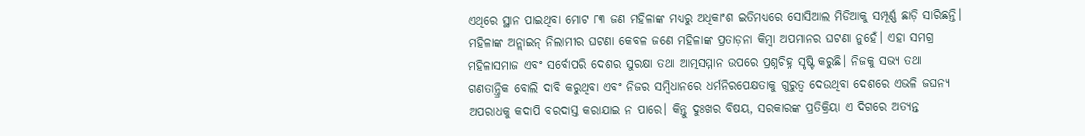ଏଥିରେ ସ୍ଥାନ ପାଇଥିବା ମୋଟ ୮୩ ଜଣ ମହିଳାଙ୍କ ମଧ୍ୟରୁ ଅଧିକାଂଶ ଇତିମଧ୍ୟରେ ସୋସିଆଲ ମିଡିଆକୁ ସମ୍ପୂର୍ଣ୍ଣ ଛାଡ଼ି ସାରିଛନ୍ତି।
ମହିଳାଙ୍କ ଅନ୍ଲାଇନ୍ ନିଲାମୀର ଘଟଣା କେବଳ ଜଣେ ମହିଳାଙ୍କ ପ୍ରତାଡ଼ନା କିମ୍ବା ଅପମାନର ଘଟଣା ନୁହେଁ। ଏହା ସମଗ୍ର ମହିଳାସମାଜ ଏବଂ ସର୍ବୋପରି ଦେଶର ସୁରକ୍ଷା ତଥା ଆତ୍ମସମ୍ମାନ ଉପରେ ପ୍ରଶ୍ନଚିହ୍ନ ସୃଷ୍ଟି କରୁଛି। ନିଜକୁ ସଭ୍ୟ ତଥା ଗଣତାନ୍ତ୍ରିକ ବୋଲି ଦାବି କରୁଥିବା ଏବଂ ନିଜର ସମ୍ବିଧାନରେ ଧର୍ମନିରପେକ୍ଷତାକୁ ଗୁରୁତ୍ୱ ଦେଉଥିବା ଦେଶରେ ଏଭଳି ଜଘନ୍ୟ ଅପରାଧକୁ କଦାପି ବରଦାସ୍ତ କରାଯାଇ ନ ପାରେ। କିନ୍ତୁ ଦୁଃଖର ବିଷୟ, ସରକାରଙ୍କ ପ୍ରତିକ୍ରିୟା ଏ ଦିଗରେ ଅତ୍ୟନ୍ତ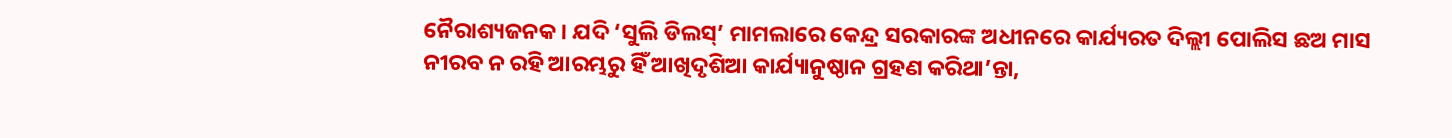ନୈରାଶ୍ୟଜନକ। ଯଦି ‘ସୁଲି ଡିଲସ୍’ ମାମଲାରେ କେନ୍ଦ୍ର ସରକାରଙ୍କ ଅଧୀନରେ କାର୍ଯ୍ୟରତ ଦିଲ୍ଲୀ ପୋଲିସ ଛଅ ମାସ ନୀରବ ନ ରହି ଆରମ୍ଭରୁ ହିଁ ଆଖିଦୃଶିଆ କାର୍ଯ୍ୟାନୁଷ୍ଠାନ ଗ୍ରହଣ କରିଥା’ନ୍ତା,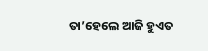ତା’ହେଲେ ଆଜି ହୁଏତ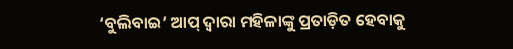‘ବୁଲିବାଇ’ ଆପ୍ ଦ୍ୱାରା ମହିଳାଙ୍କୁ ପ୍ରତାଡ଼ିତ ହେବାକୁ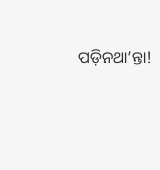ପଡ଼ିନଥା’ନ୍ତା!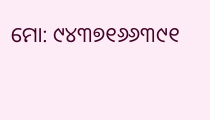ମୋ: ୯୪୩୭୧୬୬୩୯୧